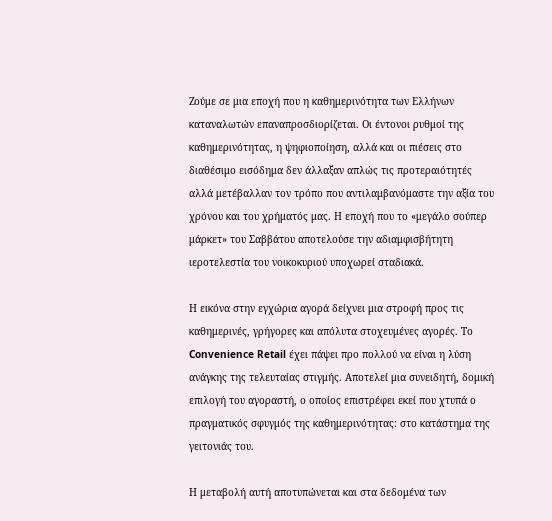Ζούμε σε μια εποχή που η καθημερινότητα των Ελλήνων καταναλωτών επαναπροσδιορίζεται. Οι έντονοι ρυθμοί της καθημερινότητας, η ψηφιοποίηση, αλλά και οι πιέσεις στο διαθέσιμο εισόδημα δεν άλλαξαν απλώς τις προτεραιότητές αλλά μετέβαλλαν τον τρόπο που αντιλαμβανόμαστε την αξία του χρόνου και του χρήματός μας. Η εποχή που το «μεγάλο σούπερ μάρκετ» του Σαββάτου αποτελούσε την αδιαμφισβήτητη ιεροτελεστία του νοικοκυριού υποχωρεί σταδιακά.

Η εικόνα στην εγχώρια αγορά δείχνει μια στροφή προς τις καθημερινές, γρήγορες και απόλυτα στοχευμένες αγορές. Το Convenience Retail έχει πάψει προ πολλού να είναι η λύση ανάγκης της τελευταίας στιγμής. Αποτελεί μια συνειδητή, δομική επιλογή του αγοραστή, ο οποίος επιστρέφει εκεί που χτυπά ο πραγματικός σφυγμός της καθημερινότητας: στο κατάστημα της γειτονιάς του.

Η μεταβολή αυτή αποτυπώνεται και στα δεδομένα των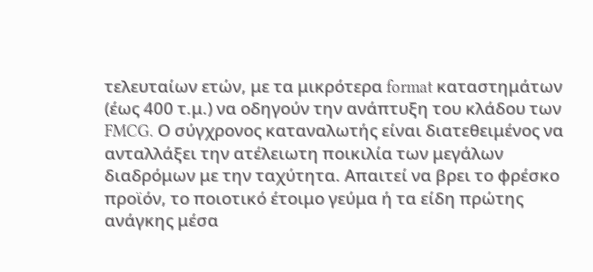τελευταίων ετών, με τα μικρότερα format καταστημάτων (έως 400 τ.μ.) να οδηγούν την ανάπτυξη του κλάδου των FMCG. Ο σύγχρονος καταναλωτής είναι διατεθειμένος να ανταλλάξει την ατέλειωτη ποικιλία των μεγάλων διαδρόμων με την ταχύτητα. Απαιτεί να βρει το φρέσκο προϊόν, το ποιοτικό έτοιμο γεύμα ή τα είδη πρώτης ανάγκης μέσα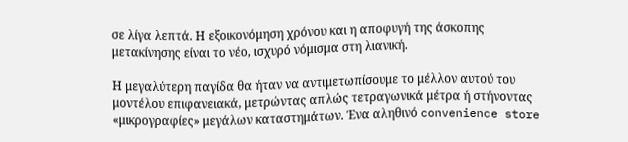σε λίγα λεπτά. Η εξοικονόμηση χρόνου και η αποφυγή της άσκοπης μετακίνησης είναι το νέο, ισχυρό νόμισμα στη λιανική.

Η μεγαλύτερη παγίδα θα ήταν να αντιμετωπίσουμε το μέλλον αυτού του μοντέλου επιφανειακά, μετρώντας απλώς τετραγωνικά μέτρα ή στήνοντας «μικρογραφίες» μεγάλων καταστημάτων. Ένα αληθινό convenience store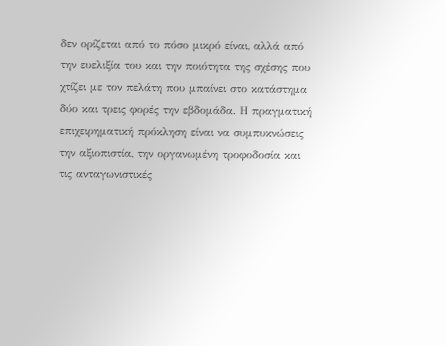δεν ορίζεται από το πόσο μικρό είναι, αλλά από την ευελιξία του και την ποιότητα της σχέσης που χτίζει με τον πελάτη που μπαίνει στο κατάστημα δύο και τρεις φορές την εβδομάδα. Η πραγματική επιχειρηματική πρόκληση είναι να συμπυκνώσεις την αξιοπιστία, την οργανωμένη τροφοδοσία και τις ανταγωνιστικές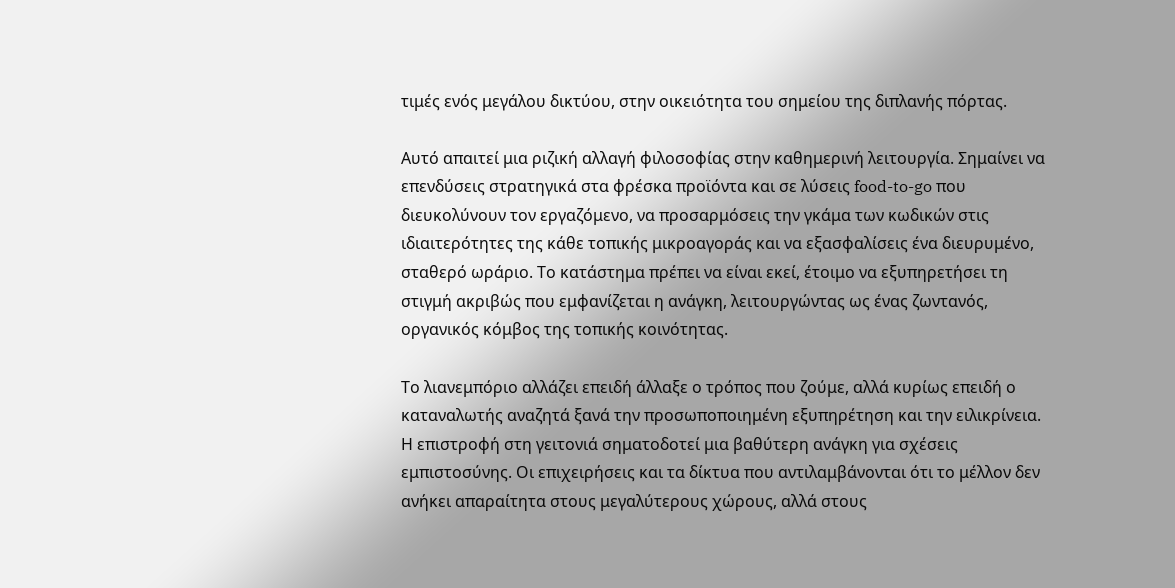τιμές ενός μεγάλου δικτύου, στην οικειότητα του σημείου της διπλανής πόρτας.

Αυτό απαιτεί μια ριζική αλλαγή φιλοσοφίας στην καθημερινή λειτουργία. Σημαίνει να επενδύσεις στρατηγικά στα φρέσκα προϊόντα και σε λύσεις food-to-go που διευκολύνουν τον εργαζόμενο, να προσαρμόσεις την γκάμα των κωδικών στις ιδιαιτερότητες της κάθε τοπικής μικροαγοράς και να εξασφαλίσεις ένα διευρυμένο, σταθερό ωράριο. Το κατάστημα πρέπει να είναι εκεί, έτοιμο να εξυπηρετήσει τη στιγμή ακριβώς που εμφανίζεται η ανάγκη, λειτουργώντας ως ένας ζωντανός, οργανικός κόμβος της τοπικής κοινότητας.

Το λιανεμπόριο αλλάζει επειδή άλλαξε ο τρόπος που ζούμε, αλλά κυρίως επειδή ο καταναλωτής αναζητά ξανά την προσωποποιημένη εξυπηρέτηση και την ειλικρίνεια. Η επιστροφή στη γειτονιά σηματοδοτεί μια βαθύτερη ανάγκη για σχέσεις εμπιστοσύνης. Οι επιχειρήσεις και τα δίκτυα που αντιλαμβάνονται ότι το μέλλον δεν ανήκει απαραίτητα στους μεγαλύτερους χώρους, αλλά στους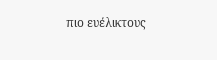πιο ευέλικτους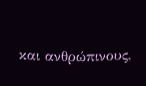και ανθρώπινους,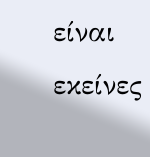είναι εκείνες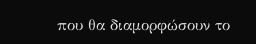που θα διαμορφώσουν το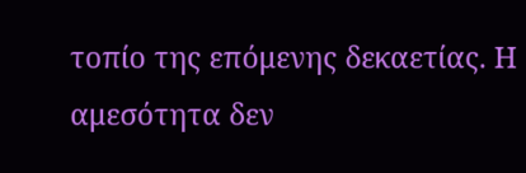τοπίο της επόμενης δεκαετίας. Η αμεσότητα δεν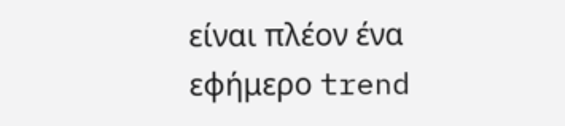είναι πλέον ένα εφήμερο trend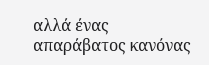αλλά ένας απαράβατος κανόνας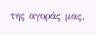της αγοράς μας.